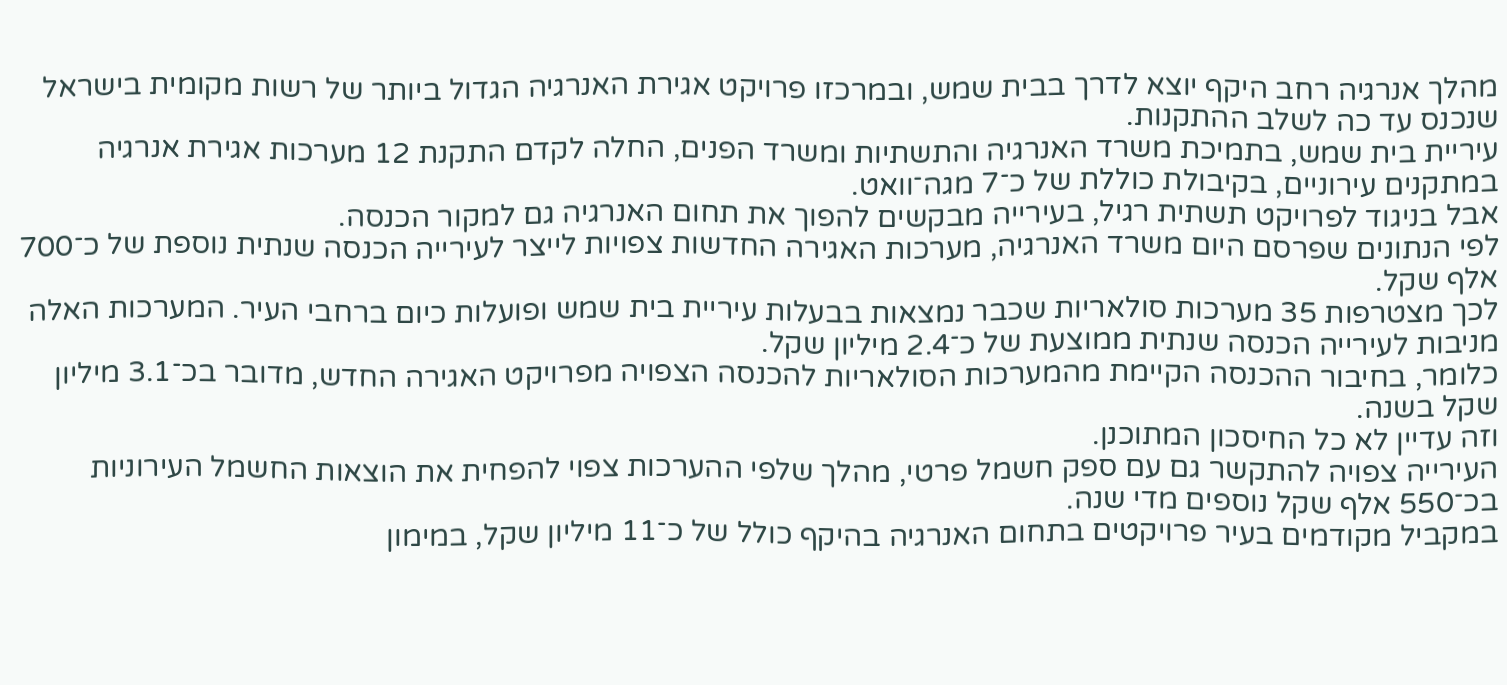מהלך אנרגיה רחב היקף יוצא לדרך בבית שמש, ובמרכזו פרויקט אגירת האנרגיה הגדול ביותר של רשות מקומית בישראל שנכנס עד כה לשלב ההתקנות.
עיריית בית שמש, בתמיכת משרד האנרגיה והתשתיות ומשרד הפנים, החלה לקדם התקנת 12 מערכות אגירת אנרגיה במתקנים עירוניים, בקיבולת כוללת של כ־7 מגה־וואט.
אבל בניגוד לפרויקט תשתית רגיל, בעירייה מבקשים להפוך את תחום האנרגיה גם למקור הכנסה.
לפי הנתונים שפרסם היום משרד האנרגיה, מערכות האגירה החדשות צפויות לייצר לעירייה הכנסה שנתית נוספת של כ־700 אלף שקל.
לכך מצטרפות 35 מערכות סולאריות שכבר נמצאות בבעלות עיריית בית שמש ופועלות כיום ברחבי העיר. המערכות האלה מניבות לעירייה הכנסה שנתית ממוצעת של כ־2.4 מיליון שקל.
כלומר, בחיבור ההכנסה הקיימת מהמערכות הסולאריות להכנסה הצפויה מפרויקט האגירה החדש, מדובר בכ־3.1 מיליון שקל בשנה.
וזה עדיין לא כל החיסכון המתוכנן.
העירייה צפויה להתקשר גם עם ספק חשמל פרטי, מהלך שלפי ההערכות צפוי להפחית את הוצאות החשמל העירוניות בכ־550 אלף שקל נוספים מדי שנה.
במקביל מקודמים בעיר פרויקטים בתחום האנרגיה בהיקף כולל של כ־11 מיליון שקל, במימון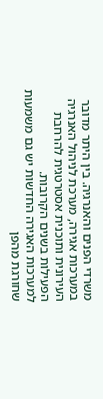משרדי הפנים והאנרגיה. בין היתר מדובר במערכות אגירה, מערכת לניהול האנרגיה העירונית ותוכנית אסטרטגית להרחבת הפעילות בשנים הקרובות.
למערכות האגירה החדשות יש גם משמעות שחורגת מהפן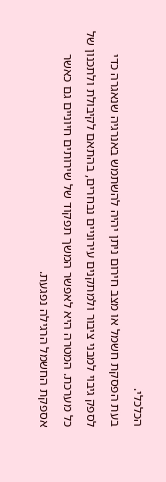הכלכלי.
בעת הפסקת חשמל או מצב חירום ניתן יהיה להשתמש באנרגיה שנאגרה כדי לספק גיבוי למבני ציבור ולמתקנים עירוניים נבחרים, בהתאם לקיבולת ולתכנון של כל מערכת. המטרה היא לאפשר המשך תפקוד של שירותים חיוניים גם כאשר אספקת החשמל הרגילה נפגעת.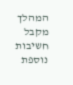המהלך מקבל חשיבות נוספת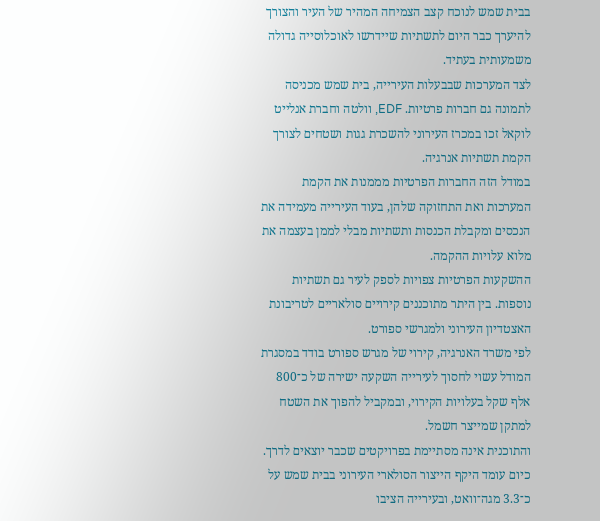בבית שמש לנוכח קצב הצמיחה המהיר של העיר והצורך להיערך כבר היום לתשתיות שיידרשו לאוכלוסייה גדולה משמעותית בעתיד.
לצד המערכות שבבעלות העירייה, בית שמש מכניסה לתמונה גם חברות פרטיות. EDF, וולטה וחברת אנלייט לוקאל זכו במכרז העירוני להשכרת גגות ושטחים לצורך הקמת תשתיות אנרגיה.
במודל הזה החברות הפרטיות מממנות את הקמת המערכות ואת התחזוקה שלהן, בעוד העירייה מעמידה את הנכסים ומקבלת הכנסות ותשתיות מבלי לממן בעצמה את מלוא עלויות ההקמה.
ההשקעות הפרטיות צפויות לספק לעיר גם תשתיות נוספות. בין היתר מתוכננים קירויים סולאריים לטריבונת האצטדיון העירוני ולמגרשי ספורט.
לפי משרד האנרגיה, קירוי של מגרש ספורט בודד במסגרת המודל עשוי לחסוך לעירייה השקעה ישירה של כ־800 אלף שקל בעלויות הקירוי, ובמקביל להפוך את השטח למתקן שמייצר חשמל.
והתוכנית אינה מסתיימת בפרויקטים שכבר יוצאים לדרך.
כיום עומד היקף הייצור הסולארי העירוני בבית שמש על כ־3.3 מגה־וואט, ובעירייה הציבו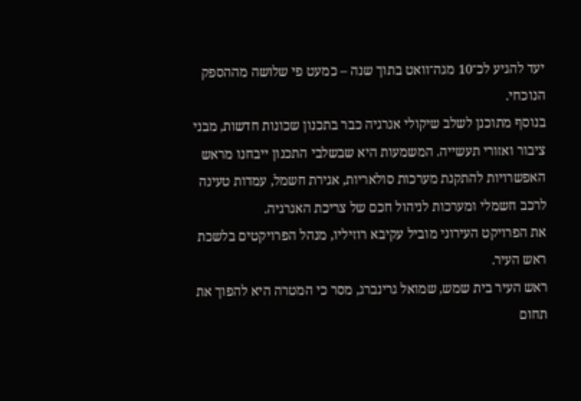יעד להגיע לכ־10 מגה־וואט בתוך שנה – כמעט פי שלושה מההספק הנוכחי.
בנוסף מתוכנן לשלב שיקולי אנרגיה כבר בתכנון שכונות חדשות, מבני ציבור ואזורי תעשייה. המשמעות היא שבשלבי התכנון ייבחנו מראש האפשרויות להתקנת מערכות סולאריות, אגירת חשמל, עמדות טעינה לרכב חשמלי ומערכות לניהול חכם של צריכת האנרגיה.
את הפרויקט העירוני מוביל עקיבא רוזיליו, מנהל הפרויקטים בלשכת ראש העיר.
ראש העיר בית שמש, שמואל גרינברג, מסר כי המטרה היא להפוך את תחום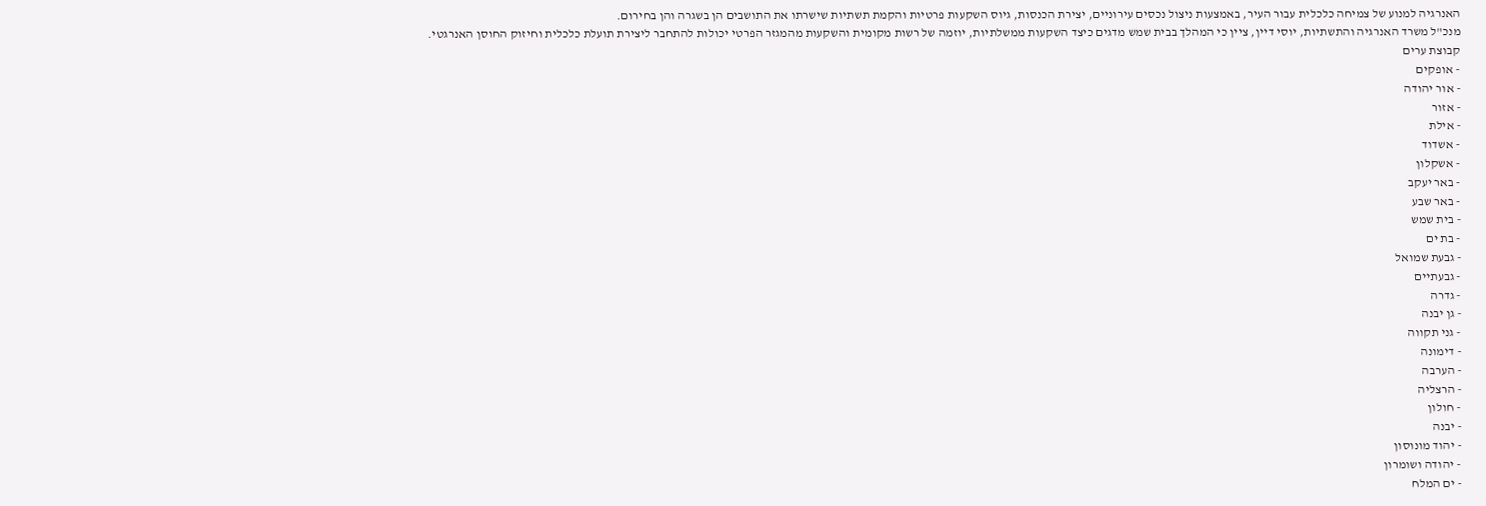האנרגיה למנוע של צמיחה כלכלית עבור העיר, באמצעות ניצול נכסים עירוניים, יצירת הכנסות, גיוס השקעות פרטיות והקמת תשתיות שישרתו את התושבים הן בשגרה והן בחירום.
מנכ"ל משרד האנרגיה והתשתיות, יוסי דיין, ציין כי המהלך בבית שמש מדגים כיצד השקעות ממשלתיות, יוזמה של רשות מקומית והשקעות מהמגזר הפרטי יכולות להתחבר ליצירת תועלת כלכלית וחיזוק החוסן האנרגטי.
קבוצת ערים
- אופקים
- אור יהודה
- אזור
- אילת
- אשדוד
- אשקלון
- באר יעקב
- באר שבע
- בית שמש
- בת ים
- גבעת שמואל
- גבעתיים
- גדרה
- גן יבנה
- גני תקווה
- דימונה
- הערבה
- הרצליה
- חולון
- יבנה
- יהוד מונוסון
- יהודה ושומרון
- ים המלח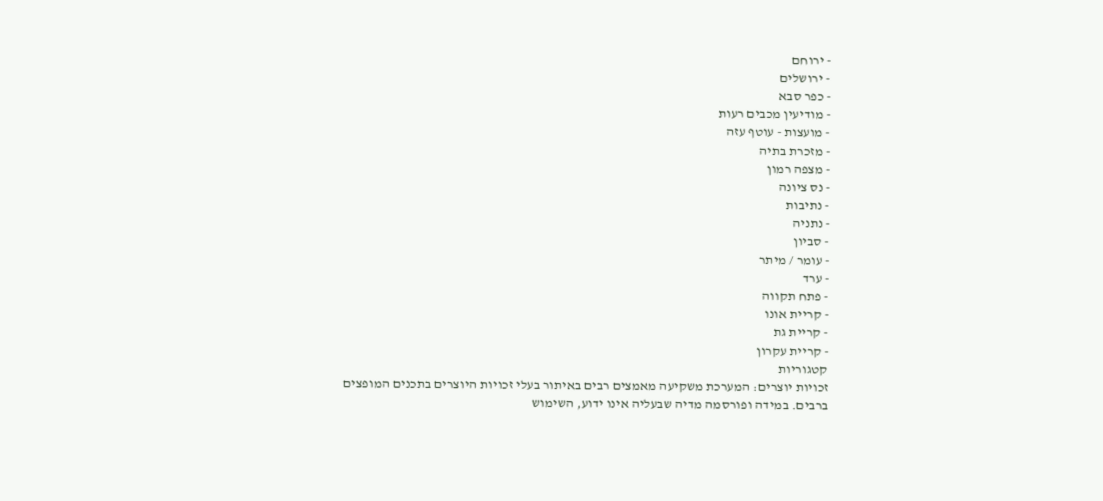- ירוחם
- ירושלים
- כפר סבא
- מודיעין מכבים רעות
- מועצות - עוטף עזה
- מזכרת בתיה
- מצפה רמון
- נס ציונה
- נתיבות
- נתניה
- סביון
- עומר / מיתר
- ערד
- פתח תקווה
- קריית אונו
- קריית גת
- קריית עקרון
קטגוריות
זכויות יוצרים: המערכת משקיעה מאמצים רבים באיתור בעלי זכויות היוצרים בתכנים המופצים ברבים. במידה ופורסמה מדיה שבעליה אינו ידוע, השימוש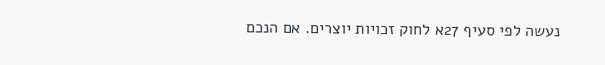נעשה לפי סעיף 27א לחוק זכויות יוצרים. אם הנכם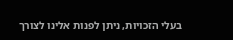בעלי הזכויות, ניתן לפנות אלינו לצורך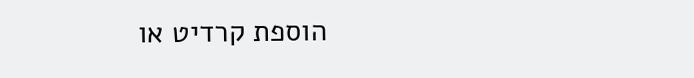הוספת קרדיט או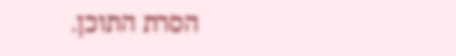הסרת התוכן.